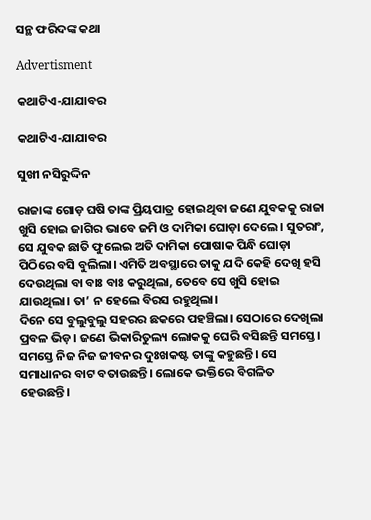ସନ୍ଥ ଫରିଦଙ୍କ କଥା

Advertisment

କଥାଟିଏ-ଯାଯାବର

କଥାଟିଏ-ଯାଯାବର

ସୁଖୀ ନସିରୁଦ୍ଦିନ

ରାଜାଙ୍କ ଗୋଡ଼ ଘଷି ତାଙ୍କ ପ୍ରିୟପାତ୍ର ହୋଇଥିବା ଜଣେ ଯୁବକକୁ ରାଜା ଖୁସି ହୋଇ ଜାଗିର ଭାବେ ଜମି ଓ ଦାମିକା ଘୋଡ଼ା ଦେଲେ। ସୁତରାଂ, ସେ ଯୁବକ ଛାତି ଫୁଲେଇ ଅତି ଦାମିକା ପୋଷାକ ପିନ୍ଧି ଘୋଡ଼ା ପିଠିରେ ବସି ବୁଲିଲା। ଏମିତି ଅବସ୍ଥାରେ ତାକୁ ଯଦି କେହି ଦେଖି ହସି ଦେଉଥିଲା ବା ବାଃ ବାଃ କରୁଥିଲା, ତେବେ ସେ ଖୁସି ହୋଇ ଯାଉଥିଲା। ତା’ ନ ହେଲେ ବିରସ ରହୁଥିଲା।
ଦିନେ ସେ ବୁଲୁବୁଲୁ ସହରର ଛକରେ ପହଞ୍ଚିଲା। ସେଠାରେ ଦେଖିଲା ପ୍ରବଳ ଭିଡ଼। ଜଣେ ଭିକାରିତୁଲ୍ୟ ଲୋକକୁ ଘେରି ବସିଛନ୍ତି ସମସ୍ତେ। ସମସ୍ତେ ନିଜ ନିଜ ଜୀବନର ଦୁଃଖକଷ୍ଟ ତାଙ୍କୁ କହୁଛନ୍ତି। ସେ ସମାଧାନର ବାଟ ବତାଉଛନ୍ତି। ଲୋକେ ଭକ୍ତିରେ ବିଗଳିତ ହେଉଛନ୍ତି।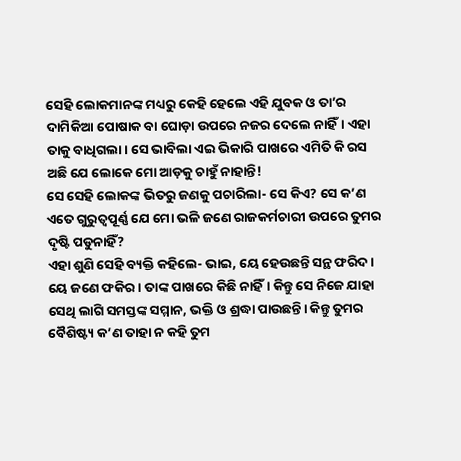ସେହି ଲୋକମାନଙ୍କ ମଧ୍ୟରୁ କେହି ହେଲେ ଏହି ଯୁବକ ଓ ତା’ର ଦାମିକିଆ ପୋଷାକ ବା ଘୋଡ଼ା ଉପରେ ନଜର ଦେଲେ ନାହିଁ। ଏହା ତାକୁ ବା‌ଧିଗଲା। ସେ ଭାବିଲା ଏଇ ଭିକାରି ପାଖରେ ଏମିତି କି ରସ ଅଛି ଯେ ଲୋକେ ମୋ ଆଡ଼କୁ ଚାହୁଁ ନାହାନ୍ତି!
ସେ ସେହି ଲୋକଙ୍କ ଭିତରୁ ଜଣକୁ ପଚାରିଲା- ସେ କିଏ? ସେ କ’ଣ ଏତେ ଗୁରୁତ୍ବପୂର୍ଣ୍ଣ ଯେ ମୋ ଭଳି ଜଣେ ରାଜକର୍ମଚାରୀ ଉପରେ ତୁମର ଦୃଷ୍ଟି ପଡୁନାହିଁ?
ଏହା ଶୁଣି ସେହି ବ୍ୟକ୍ତି କହିଲେ- ଭାଇ, ୟେ ହେଉଛନ୍ତି ସନ୍ଥ ଫରିଦ। ୟେ ଜଣେ ଫକିର। ତାଙ୍କ ପାଖରେ କିଛି ନାହିଁ। କିନ୍ତୁ ସେ ନିଜେ ଯାହା ସେଥି ଲାଗି ସମସ୍ତଙ୍କ ସମ୍ମାନ, ଭକ୍ତି ଓ ଶ୍ରଦ୍ଧା ପାଉଛନ୍ତି। କିନ୍ତୁ ତୁମର ବୈଶିଷ୍ଟ୍ୟ କ’ଣ ତାହା ନ କହି ତୁମ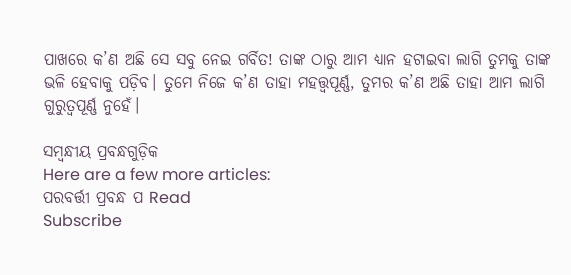ପାଖରେ କ’ଣ ଅଛି ସେ ସବୁ ନେଇ ଗର୍ବିତ! ତାଙ୍କ ଠାରୁ ଆମ ଧ୍ୟାନ ହଟାଇବା ଲାଗି ତୁମକୁ ତାଙ୍କ ଭଳି ହେବାକୁ ପଡ଼ିବ। ତୁମେ ନିଜେ କ’ଣ ତାହା ମହତ୍ତ୍ବପୂର୍ଣ୍ଣ, ତୁମର କ’ଣ ଅଛି ତାହା ଆମ ଲାଗି ଗୁରୁତ୍ବପୂର୍ଣ୍ଣ ନୁହେଁ।

ସମ୍ବନ୍ଧୀୟ ପ୍ରବନ୍ଧଗୁଡ଼ିକ
Here are a few more articles:
ପରବର୍ତ୍ତୀ ପ୍ରବନ୍ଧ ପ Read
Subscribe